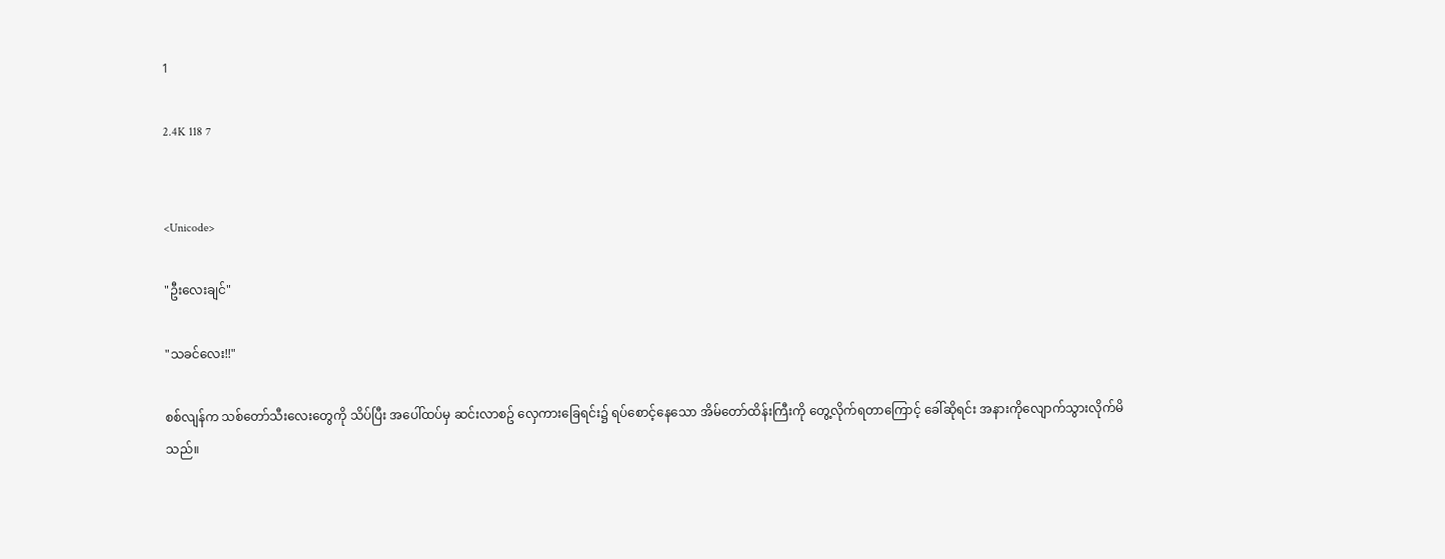1

2.4K 118 7


<Unicode>

"ဦးလေးချင်"

"သခင်လေး!!"

စစ်လျန်က သစ်တော်သီးလေးတွေကို သိပ်ပြီး အပေါ်ထပ်မှ ဆင်းလာစဥ် လှေကားခြေရင်း၌ ရပ်စောင့်နေသော အိမ်တော်ထိန်းကြီးကို တွေ့လိုက်ရတာကြောင့် ခေါ်ဆိုရင်း အနားကိုလျောက်သွားလိုက်မိသည်။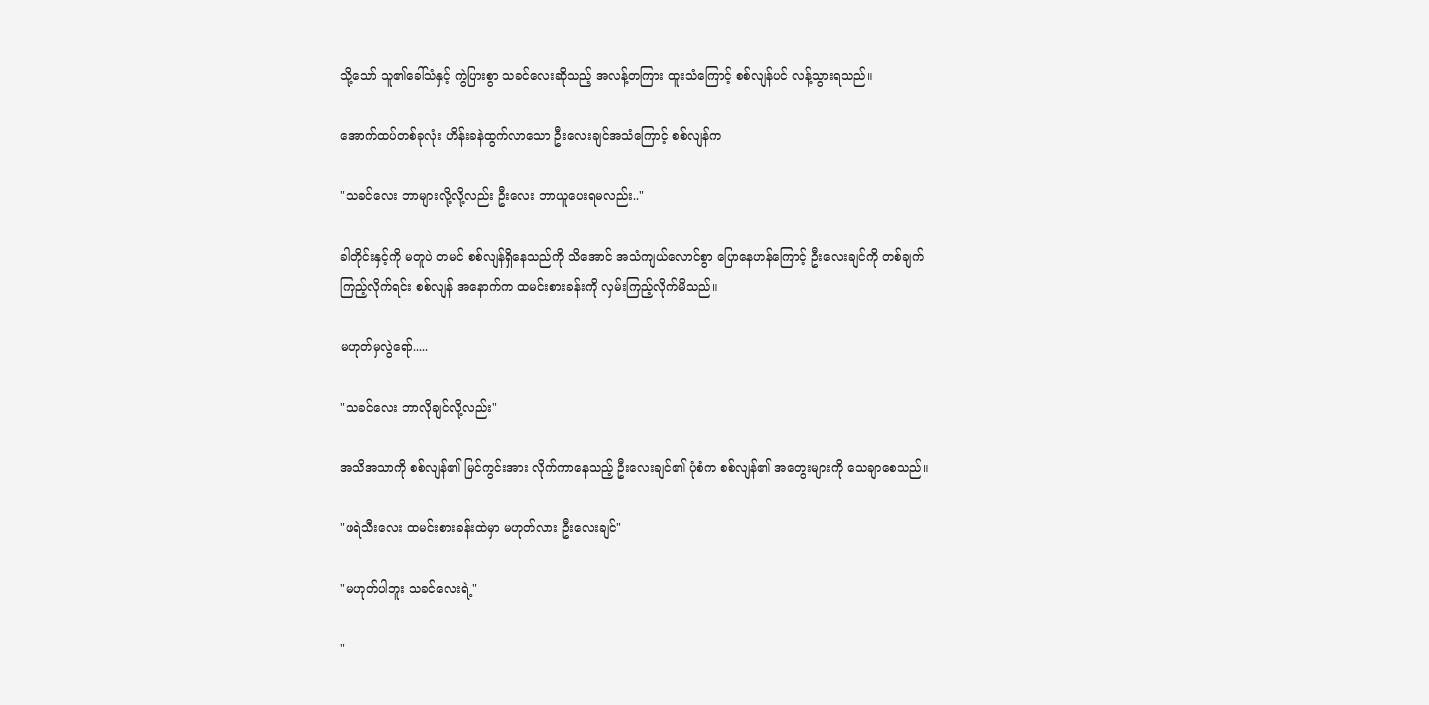သို့သော် သူ၏ခေါ်သံနှင့် ကွဲပြားစွာ သခင်လေးဆိုသည့် အလန့်တကြား ထူးသံကြောင့် စစ်လျန်ပင် လန့်သွားရသည်။

အောက်ထပ်တစ်ခုလုံး ဟိန်းခနဲထွက်လာသော ဦးလေးချင်အသံကြောင့် စစ်လျန်က

"သခင်လေး ဘာများလို့လို့လည်း ဦးလေး ဘာယူပေးရမလည်း.."

ခါတိုင်းနှင့်ကို မတူပဲ တမင် စစ်လျန်ရှိနေသည်ကို သိအောင် အသံကျယ်လောင်စွာ ပြောနေဟန်ကြောင့် ဦးလေးချင်ကို တစ်ချက်ကြည့်လိုက်ရင်း စစ်လျန် အနောက်က ထမင်းစားခန်းကို လှမ်းကြည့်လိုက်မိသည်။

မဟုတ်မှလွဲရော်.....

"သခင်လေး ဘာလိုချင်လို့လည်း"

အသိအသာကို စစ်လျန်၏ မြင်ကွင်းအား လိုက်ကာနေသည့် ဦးလေးချင်၏ ပုံစံက စစ်လျန်၏ အတွေးများကို သေချာစေသည်။

"ဖရဲသီးလေး ထမင်းစားခန်းထဲမှာ မဟုတ်လား ဦးလေးချင်"

"မဟုတ်ပါဘူး သခင်လေးရဲ့"

"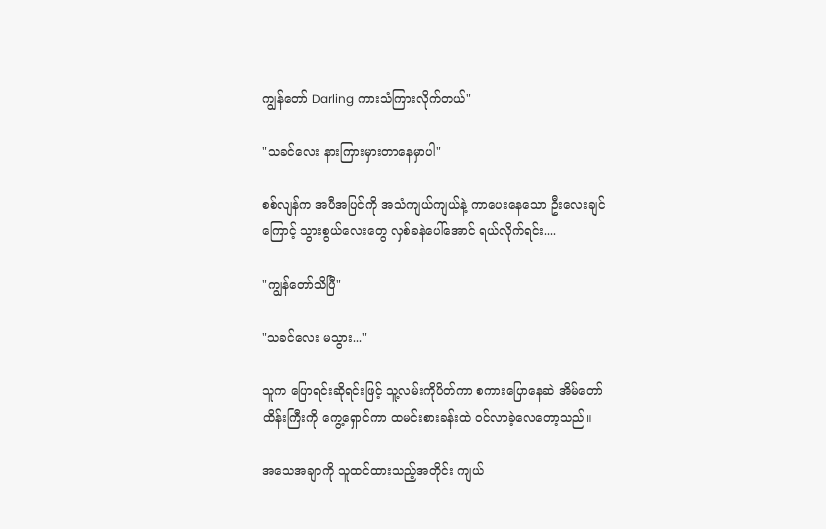ကျွန်တော် Darling ကားသံကြားလိုက်တယ်"

"သခင်လေး နားကြားမှားတာနေမှာပါ"

စစ်လျန်က အပီအပြင်ကို အသံကျယ်ကျယ်နဲ့ ကာပေးနေသော ဦးလေးချင်ကြောင့် သွားစွယ်လေးတွေ လှစ်ခနဲပေါ်အောင် ရယ်လိုက်ရင်း....

"ကျွန်တော်သိပြီ"

"သခင်လေး မသွား..."

သူက ပြောရင်းဆိုရင်းဖြင့် သူ့လမ်းကိုပိတ်ကာ စကားပြောနေဆဲ အိမ်တော်ထိန်းကြီးကို ကွေ့ရှောင်ကာ ထမင်းစားခန်းထဲ ဝင်လာခဲ့လေတော့သည်။

အသေအချာကို သူထင်ထားသည့်အတိုင်း ကျယ်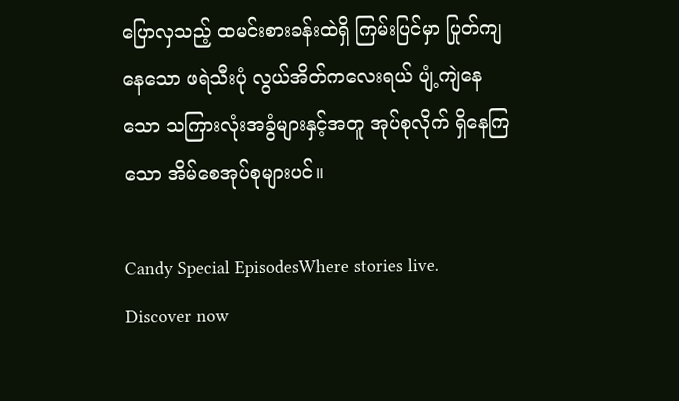ပြောလှသည့် ထမင်းစားခန်းထဲရှိ ကြမ်းပြင်မှာ ပြုတ်ကျနေသော ဖရဲသီးပုံ လွယ်အိတ်ကလေးရယ် ပျံ့ကျဲနေသော သကြားလုံးအခွံများနှင့်အတူ အုပ်စုလိုက် ရှိနေကြသော အိမ်စေအုပ်စုများပင်။

Candy Special EpisodesWhere stories live. Discover now